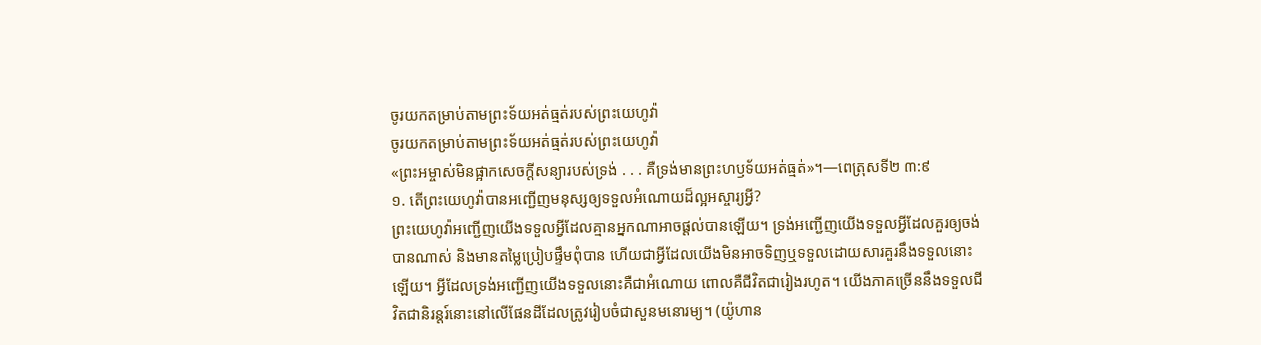ចូរយកតម្រាប់តាមព្រះទ័យអត់ធ្មត់របស់ព្រះយេហូវ៉ា
ចូរយកតម្រាប់តាមព្រះទ័យអត់ធ្មត់របស់ព្រះយេហូវ៉ា
«ព្រះអម្ចាស់មិនផ្អាកសេចក្ដីសន្យារបស់ទ្រង់ . . . គឺទ្រង់មានព្រះហឫទ័យអត់ធ្មត់»។—ពេត្រុសទី២ ៣:៩
១. តើព្រះយេហូវ៉ាបានអញ្ជើញមនុស្សឲ្យទទួលអំណោយដ៏ល្អអស្ចារ្យអ្វី?
ព្រះយេហូវ៉ាអញ្ជើញយើងទទួលអ្វីដែលគ្មានអ្នកណាអាចផ្ដល់បានឡើយ។ ទ្រង់អញ្ជើញយើងទទួលអ្វីដែលគួរឲ្យចង់បានណាស់ និងមានតម្លៃប្រៀបផ្ទឹមពុំបាន ហើយជាអ្វីដែលយើងមិនអាចទិញឬទទួលដោយសារគួរនឹងទទួលនោះឡើយ។ អ្វីដែលទ្រង់អញ្ជើញយើងទទួលនោះគឺជាអំណោយ ពោលគឺជីវិតជារៀងរហូត។ យើងភាគច្រើននឹងទទួលជីវិតជានិរន្តរ៍នោះនៅលើផែនដីដែលត្រូវរៀបចំជាសួនមនោរម្យ។ (យ៉ូហាន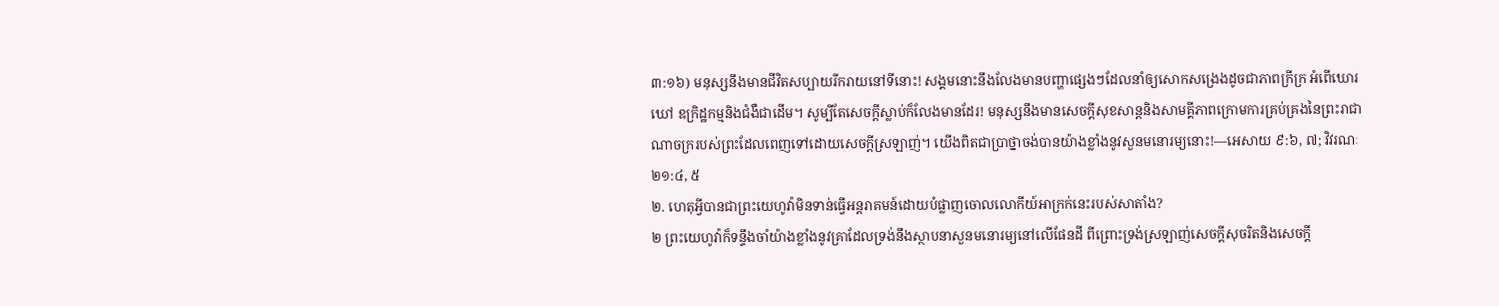៣:១៦) មនុស្សនឹងមានជីវិតសប្បាយរីករាយនៅទីនោះ! សង្គមនោះនឹងលែងមានបញ្ហាផ្សេងៗដែលនាំឲ្យសោកសង្រេងដូចជាភាពក្រីក្រ អំពើឃោរឃៅ ឧក្រិដ្ឋកម្មនិងជំងឺជាដើម។ សូម្បីតែសេចក្ដីស្លាប់ក៏លែងមានដែរ! មនុស្សនឹងមានសេចក្ដីសុខសាន្តនិងសាមគ្គីភាពក្រោមការគ្រប់គ្រងនៃព្រះរាជាណាចក្ររបស់ព្រះដែលពេញទៅដោយសេចក្ដីស្រឡាញ់។ យើងពិតជាប្រាថ្នាចង់បានយ៉ាងខ្លាំងនូវសួនមនោរម្យនោះ!—អេសាយ ៩:៦, ៧; វិវរណៈ ២១:៤, ៥
២. ហេតុអ្វីបានជាព្រះយេហូវ៉ាមិនទាន់ធ្វើអន្តរាគមន៍ដោយបំផ្លាញចោលលោកីយ៍អាក្រក់នេះរបស់សាតាំង?
២ ព្រះយេហូវ៉ាក៏ទន្ទឹងចាំយ៉ាងខ្លាំងនូវគ្រាដែលទ្រង់នឹងស្ថាបនាសួនមនោរម្យនៅលើផែនដី ពីព្រោះទ្រង់ស្រឡាញ់សេចក្ដីសុចរិតនិងសេចក្ដី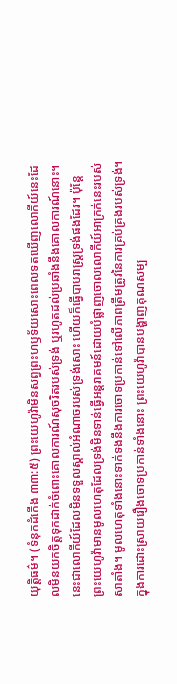យុត្ដិធម៌។ (ទំនុកដំកើង ៣៣:៥) ព្រះយេហូវ៉ាមិនសព្វព្រះហឫទ័យសោះពេលទតឃើញលោកីយ៍នេះដែលមិនយកចិត្តទុកដាក់ចំពោះគោលការណ៍សុចរិតរបស់ទ្រង់ ឬរហូតដល់ប្រឆាំងនឹងគោលការណ៍នោះ។ នេះជាលោកីយ៍ដែលមិនទទួលស្គាល់អំណាចរបស់ទ្រង់សោះ ហើយក៏ធ្វើបាបរាស្ត្រទ្រង់ផងដែរ។ ប៉ុន្តែ ព្រះយេហូវ៉ាមានមូលហេតុដែលទ្រង់មិនទាន់ធ្វើអន្តរាគមន៍ដោយបំផ្លាញចោលលោកីយ៍អាក្រក់នេះរបស់សាតាំង។ មូលហេតុទាំងនោះទាក់ទងនឹងការចោទប្រកាន់ទៅលើភាពត្រឹមត្រូវនៃការគ្រប់គ្រងរបស់ទ្រង់។ ក្នុងការដោះស្រាយរឿងចោទប្រកាន់ទាំងនោះ ព្រះយេហូវ៉ាបានបង្ហាញគុណសម្ប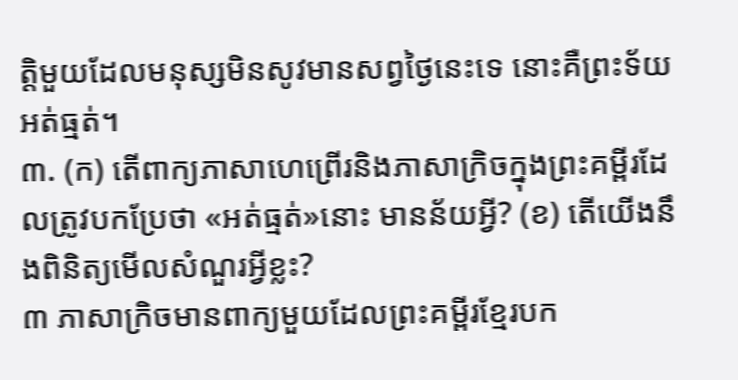ត្ដិមួយដែលមនុស្សមិនសូវមានសព្វថ្ងៃនេះទេ នោះគឺព្រះទ័យអត់ធ្មត់។
៣. (ក) តើពាក្យភាសាហេព្រើរនិងភាសាក្រិចក្នុងព្រះគម្ពីរដែលត្រូវបកប្រែថា «អត់ធ្មត់»នោះ មានន័យអ្វី? (ខ) តើយើងនឹងពិនិត្យមើលសំណួរអ្វីខ្លះ?
៣ ភាសាក្រិចមានពាក្យមួយដែលព្រះគម្ពីរខ្មែរបក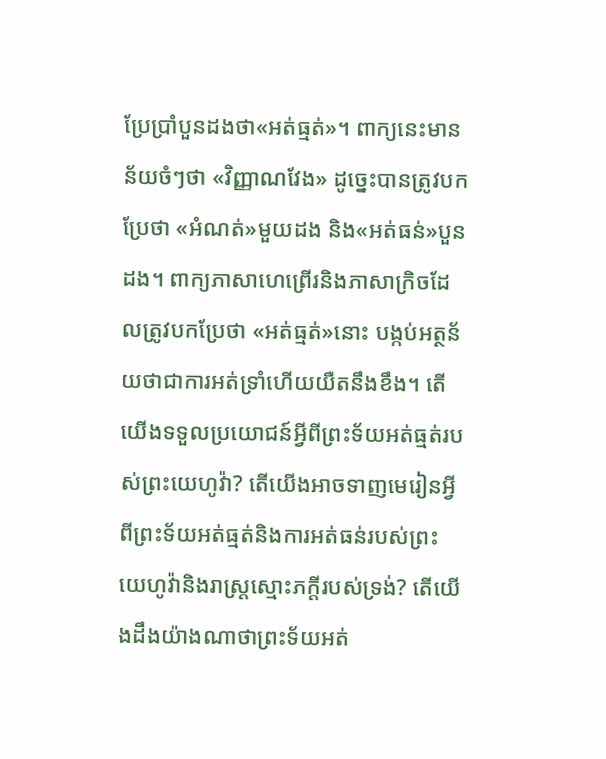ប្រែប្រាំបួនដងថា«អត់ធ្មត់»។ ពាក្យនេះមានន័យចំៗថា «វិញ្ញាណវែង» ដូច្នេះបានត្រូវបកប្រែថា «អំណត់»មួយដង និង«អត់ធន់»បួនដង។ ពាក្យភាសាហេព្រើរនិងភាសាក្រិចដែលត្រូវបកប្រែថា «អត់ធ្មត់»នោះ បង្កប់អត្ថន័យថាជាការអត់ទ្រាំហើយយឺតនឹងខឹង។ តើយើងទទួលប្រយោជន៍អ្វីពីព្រះទ័យអត់ធ្មត់របស់ព្រះយេហូវ៉ា? តើយើងអាចទាញមេរៀនអ្វីពីព្រះទ័យអត់ធ្មត់និងការអត់ធន់របស់ព្រះយេហូវ៉ានិងរាស្ត្រស្មោះភក្ដីរបស់ទ្រង់? តើយើងដឹងយ៉ាងណាថាព្រះទ័យអត់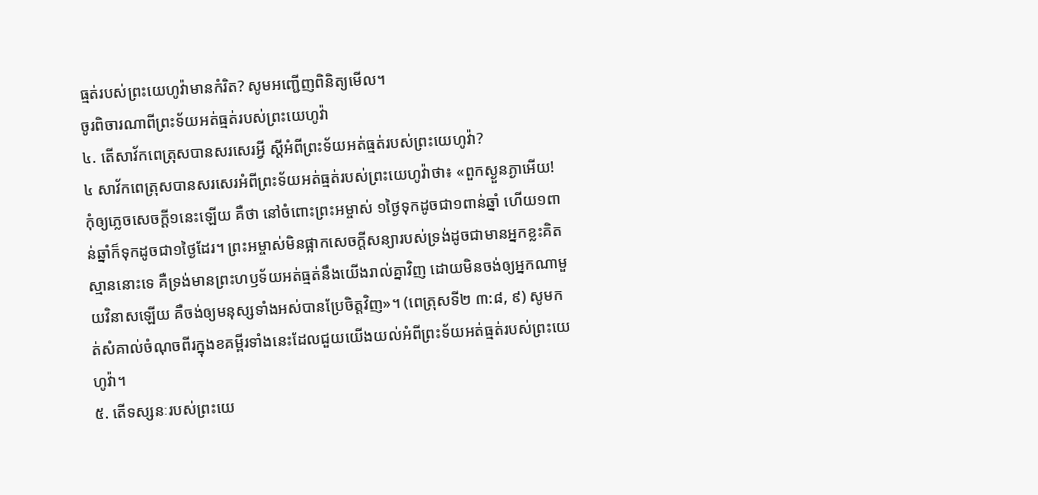ធ្មត់របស់ព្រះយេហូវ៉ាមានកំរិត? សូមអញ្ជើញពិនិត្យមើល។
ចូរពិចារណាពីព្រះទ័យអត់ធ្មត់របស់ព្រះយេហូវ៉ា
៤. តើសាវ័កពេត្រុសបានសរសេរអ្វី ស្តីអំពីព្រះទ័យអត់ធ្មត់របស់ព្រះយេហូវ៉ា?
៤ សាវ័កពេត្រុសបានសរសេរអំពីព្រះទ័យអត់ធ្មត់របស់ព្រះយេហូវ៉ាថា៖ «ពួកស្ងួនភ្ងាអើយ! កុំឲ្យភ្លេចសេចក្ដី១នេះឡើយ គឺថា នៅចំពោះព្រះអម្ចាស់ ១ថ្ងៃទុកដូចជា១ពាន់ឆ្នាំ ហើយ១ពាន់ឆ្នាំក៏ទុកដូចជា១ថ្ងៃដែរ។ ព្រះអម្ចាស់មិនផ្អាកសេចក្ដីសន្យារបស់ទ្រង់ដូចជាមានអ្នកខ្លះគិតស្មាននោះទេ គឺទ្រង់មានព្រះហឫទ័យអត់ធ្មត់នឹងយើងរាល់គ្នាវិញ ដោយមិនចង់ឲ្យអ្នកណាមួយវិនាសឡើយ គឺចង់ឲ្យមនុស្សទាំងអស់បានប្រែចិត្តវិញ»។ (ពេត្រុសទី២ ៣:៨, ៩) សូមកត់សំគាល់ចំណុចពីរក្នុងខគម្ពីរទាំងនេះដែលជួយយើងយល់អំពីព្រះទ័យអត់ធ្មត់របស់ព្រះយេហូវ៉ា។
៥. តើទស្សនៈរបស់ព្រះយេ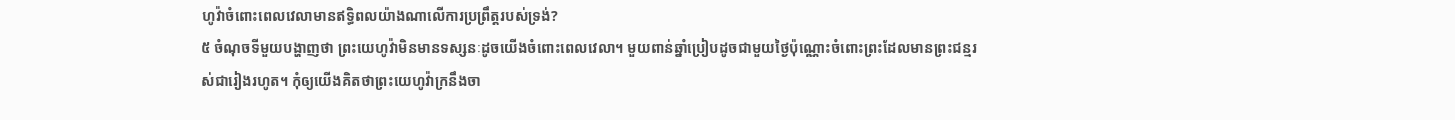ហូវ៉ាចំពោះពេលវេលាមានឥទ្ធិពលយ៉ាងណាលើការប្រព្រឹត្តរបស់ទ្រង់?
៥ ចំណុចទីមួយបង្ហាញថា ព្រះយេហូវ៉ាមិនមានទស្សនៈដូចយើងចំពោះពេលវេលា។ មួយពាន់ឆ្នាំប្រៀបដូចជាមួយថ្ងៃប៉ុណ្ណោះចំពោះព្រះដែលមានព្រះជន្មរស់ជារៀងរហូត។ កុំឲ្យយើងគិតថាព្រះយេហូវ៉ាក្រនឹងចា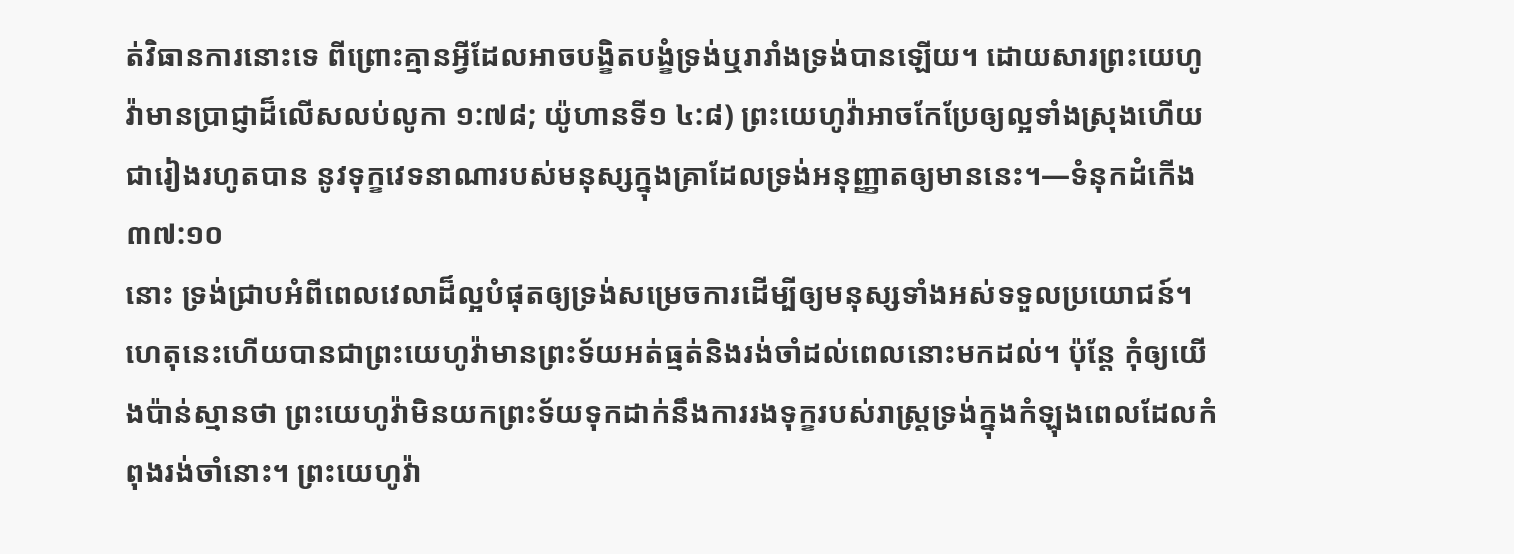ត់វិធានការនោះទេ ពីព្រោះគ្មានអ្វីដែលអាចបង្ខិតបង្ខំទ្រង់ឬរារាំងទ្រង់បានឡើយ។ ដោយសារព្រះយេហូវ៉ាមានប្រាជ្ញាដ៏លើសលប់លូកា ១:៧៨; យ៉ូហានទី១ ៤:៨) ព្រះយេហូវ៉ាអាចកែប្រែឲ្យល្អទាំងស្រុងហើយជារៀងរហូតបាន នូវទុក្ខវេទនាណារបស់មនុស្សក្នុងគ្រាដែលទ្រង់អនុញ្ញាតឲ្យមាននេះ។—ទំនុកដំកើង ៣៧:១០
នោះ ទ្រង់ជ្រាបអំពីពេលវេលាដ៏ល្អបំផុតឲ្យទ្រង់សម្រេចការដើម្បីឲ្យមនុស្សទាំងអស់ទទួលប្រយោជន៍។ ហេតុនេះហើយបានជាព្រះយេហូវ៉ាមានព្រះទ័យអត់ធ្មត់និងរង់ចាំដល់ពេលនោះមកដល់។ ប៉ុន្តែ កុំឲ្យយើងប៉ាន់ស្មានថា ព្រះយេហូវ៉ាមិនយកព្រះទ័យទុកដាក់នឹងការរងទុក្ខរបស់រាស្ត្រទ្រង់ក្នុងកំឡុងពេលដែលកំពុងរង់ចាំនោះ។ ព្រះយេហូវ៉ា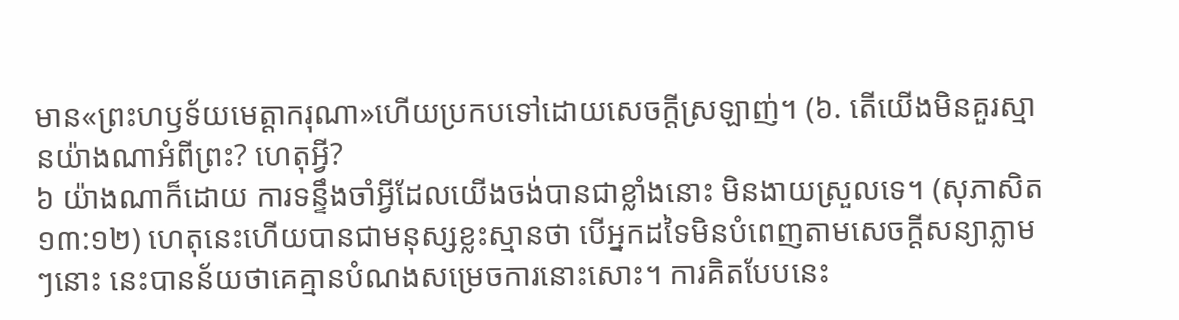មាន«ព្រះហឫទ័យមេត្ដាករុណា»ហើយប្រកបទៅដោយសេចក្ដីស្រឡាញ់។ (៦. តើយើងមិនគួរស្មានយ៉ាងណាអំពីព្រះ? ហេតុអ្វី?
៦ យ៉ាងណាក៏ដោយ ការទន្ទឹងចាំអ្វីដែលយើងចង់បានជាខ្លាំងនោះ មិនងាយស្រួលទេ។ (សុភាសិត ១៣:១២) ហេតុនេះហើយបានជាមនុស្សខ្លះស្មានថា បើអ្នកដទៃមិនបំពេញតាមសេចក្ដីសន្យាភ្លាមៗនោះ នេះបានន័យថាគេគ្មានបំណងសម្រេចការនោះសោះ។ ការគិតបែបនេះ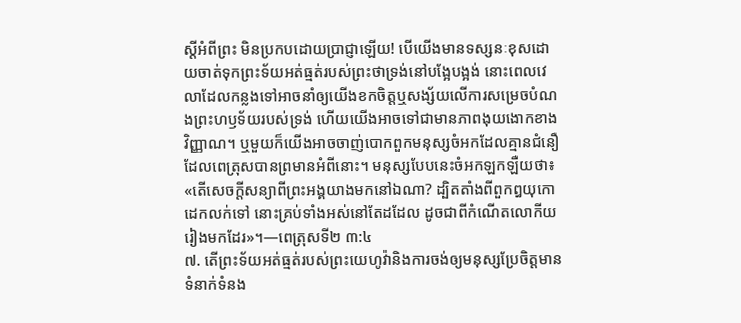ស្តីអំពីព្រះ មិនប្រកបដោយប្រាជ្ញាឡើយ! បើយើងមានទស្សនៈខុសដោយចាត់ទុកព្រះទ័យអត់ធ្មត់របស់ព្រះថាទ្រង់នៅបង្អែបង្អង់ នោះពេលវេលាដែលកន្លងទៅអាចនាំឲ្យយើងខកចិត្តឬសង្ស័យលើការសម្រេចបំណងព្រះហឫទ័យរបស់ទ្រង់ ហើយយើងអាចទៅជាមានភាពងុយងោកខាងវិញ្ញាណ។ ឬមួយក៏យើងអាចចាញ់បោកពួកមនុស្សចំអកដែលគ្មានជំនឿ ដែលពេត្រុសបានព្រមានអំពីនោះ។ មនុស្សបែបនេះចំអកឡកឡឺយថា៖ «តើសេចក្ដីសន្យាពីព្រះអង្គយាងមកនៅឯណា? ដ្បិតតាំងពីពួកឰយុកោដេកលក់ទៅ នោះគ្រប់ទាំងអស់នៅតែដដែល ដូចជាពីកំណើតលោកីយរៀងមកដែរ»។—ពេត្រុសទី២ ៣:៤
៧. តើព្រះទ័យអត់ធ្មត់របស់ព្រះយេហូវ៉ានិងការចង់ឲ្យមនុស្សប្រែចិត្តមានទំនាក់ទំនង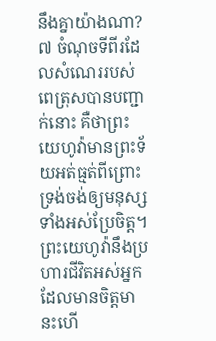នឹងគ្នាយ៉ាងណា?
៧ ចំណុចទីពីរដែលសំណេររបស់ពេត្រុសបានបញ្ជាក់នោះ គឺថាព្រះយេហូវ៉ាមានព្រះទ័យអត់ធ្មត់ពីព្រោះទ្រង់ចង់ឲ្យមនុស្សទាំងអស់ប្រែចិត្ត។ ព្រះយេហូវ៉ានឹងប្រហារជីវិតអស់អ្នកដែលមានចិត្តមានះហើ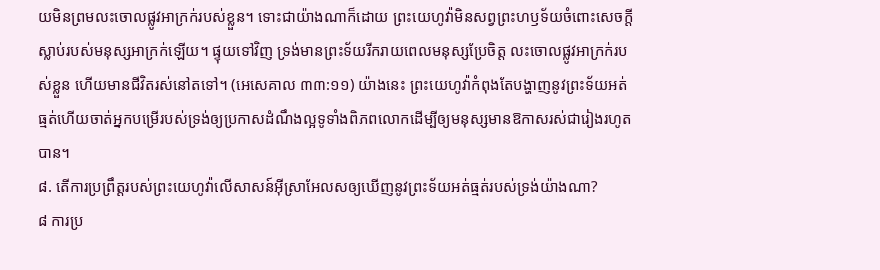យមិនព្រមលះចោលផ្លូវអាក្រក់របស់ខ្លួន។ ទោះជាយ៉ាងណាក៏ដោយ ព្រះយេហូវ៉ាមិនសព្វព្រះហឫទ័យចំពោះសេចក្ដីស្លាប់របស់មនុស្សអាក្រក់ឡើយ។ ផ្ទុយទៅវិញ ទ្រង់មានព្រះទ័យរីករាយពេលមនុស្សប្រែចិត្ត លះចោលផ្លូវអាក្រក់របស់ខ្លួន ហើយមានជីវិតរស់នៅតទៅ។ (អេសេគាល ៣៣:១១) យ៉ាងនេះ ព្រះយេហូវ៉ាកំពុងតែបង្ហាញនូវព្រះទ័យអត់ធ្មត់ហើយចាត់អ្នកបម្រើរបស់ទ្រង់ឲ្យប្រកាសដំណឹងល្អទូទាំងពិភពលោកដើម្បីឲ្យមនុស្សមានឱកាសរស់ជារៀងរហូតបាន។
៨. តើការប្រព្រឹត្តរបស់ព្រះយេហូវ៉ាលើសាសន៍អ៊ីស្រាអែលសឲ្យឃើញនូវព្រះទ័យអត់ធ្មត់របស់ទ្រង់យ៉ាងណា?
៨ ការប្រ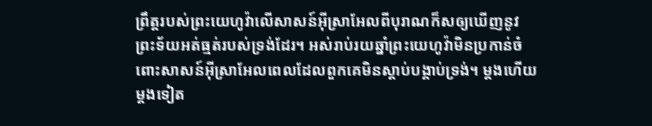ព្រឹត្តរបស់ព្រះយេហូវ៉ាលើសាសន៍អ៊ីស្រាអែលពីបុរាណក៏សឲ្យឃើញនូវព្រះទ័យអត់ធ្មត់របស់ទ្រង់ដែរ។ អស់រាប់រយឆ្នាំព្រះយេហូវ៉ាមិនប្រកាន់ចំពោះសាសន៍អ៊ីស្រាអែលពេលដែលពួកគេមិនស្ដាប់បង្គាប់ទ្រង់។ ម្ដងហើយម្ដងទៀត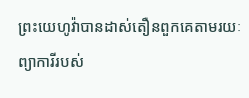ព្រះយេហូវ៉ាបានដាស់តឿនពួកគេតាមរយៈព្យាការីរបស់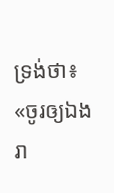ទ្រង់ថា៖ «ចូរឲ្យឯងរា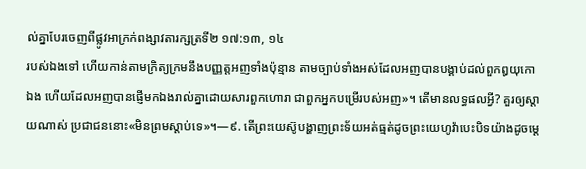ល់គ្នាបែរចេញពីផ្លូវអាក្រក់ពង្សាវតារក្សត្រទី២ ១៧:១៣, ១៤
របស់ឯងទៅ ហើយកាន់តាមក្រិត្យក្រមនឹងបញ្ញត្តអញទាំងប៉ុន្មាន តាមច្បាប់ទាំងអស់ដែលអញបានបង្គាប់ដល់ពួកឰយុកោឯង ហើយដែលអញបានផ្ញើមកឯងរាល់គ្នាដោយសារពួកហោរា ជាពួកអ្នកបម្រើរបស់អញ»។ តើមានលទ្ធផលអ្វី? គួរឲ្យស្ដាយណាស់ ប្រជាជននោះ«មិនព្រមស្ដាប់ទេ»។—៩. តើព្រះយេស៊ូបង្ហាញព្រះទ័យអត់ធ្មត់ដូចព្រះយេហូវ៉ាបេះបិទយ៉ាងដូចម្ដេ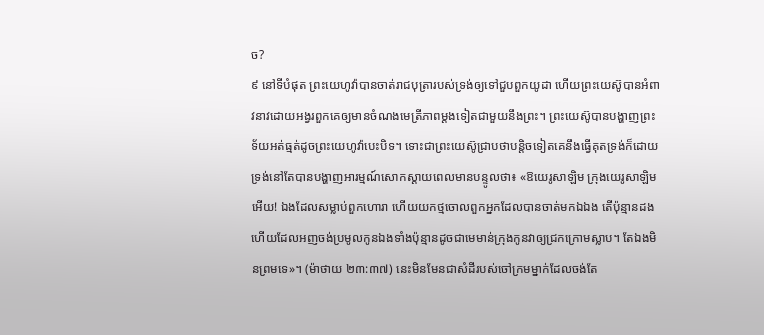ច?
៩ នៅទីបំផុត ព្រះយេហូវ៉ាបានចាត់រាជបុត្រារបស់ទ្រង់ឲ្យទៅជួបពួកយូដា ហើយព្រះយេស៊ូបានអំពាវនាវដោយអង្វរពួកគេឲ្យមានចំណងមេត្រីភាពម្ដងទៀតជាមួយនឹងព្រះ។ ព្រះយេស៊ូបានបង្ហាញព្រះទ័យអត់ធ្មត់ដូចព្រះយេហូវ៉ាបេះបិទ។ ទោះជាព្រះយេស៊ូជ្រាបថាបន្ដិចទៀតគេនឹងធ្វើគុតទ្រង់ក៏ដោយ ទ្រង់នៅតែបានបង្ហាញអារម្មណ៍សោកស្ដាយពេលមានបន្ទូលថា៖ «ឱយេរូសាឡិម ក្រុងយេរូសាឡិមអើយ! ឯងដែលសម្លាប់ពួកហោរា ហើយយកថ្មចោលពួកអ្នកដែលបានចាត់មកឯឯង តើប៉ុន្មានដងហើយដែលអញចង់ប្រមូលកូនឯងទាំងប៉ុន្មានដូចជាមេមាន់ក្រុងកូនវាឲ្យជ្រកក្រោមស្លាប។ តែឯងមិនព្រមទេ»។ (ម៉ាថាយ ២៣:៣៧) នេះមិនមែនជាសំដីរបស់ចៅក្រមម្នាក់ដែលចង់តែ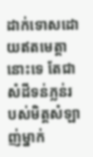ដាក់ទោសដោយឥតមេត្ដានោះទេ តែជាសំដីទន់ភ្លន់របស់មិត្តសំឡាញ់ម្នាក់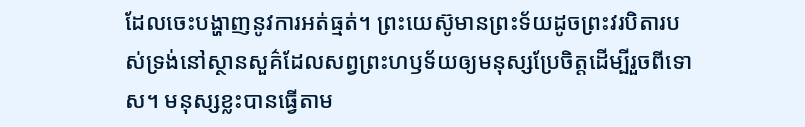ដែលចេះបង្ហាញនូវការអត់ធ្មត់។ ព្រះយេស៊ូមានព្រះទ័យដូចព្រះវរបិតារបស់ទ្រង់នៅស្ថានសួគ៌ដែលសព្វព្រះហឫទ័យឲ្យមនុស្សប្រែចិត្តដើម្បីរួចពីទោស។ មនុស្សខ្លះបានធ្វើតាម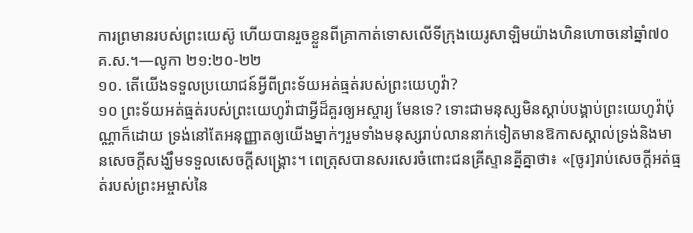ការព្រមានរបស់ព្រះយេស៊ូ ហើយបានរួចខ្លួនពីគ្រាកាត់ទោសលើទីក្រុងយេរូសាឡិមយ៉ាងហិនហោចនៅឆ្នាំ៧០ គ.ស.។—លូកា ២១:២០-២២
១០. តើយើងទទួលប្រយោជន៍អ្វីពីព្រះទ័យអត់ធ្មត់របស់ព្រះយេហូវ៉ា?
១០ ព្រះទ័យអត់ធ្មត់របស់ព្រះយេហូវ៉ាជាអ្វីដ៏គួរឲ្យអស្ចារ្យ មែនទេ? ទោះជាមនុស្សមិនស្ដាប់បង្គាប់ព្រះយេហូវ៉ាប៉ុណ្ណាក៏ដោយ ទ្រង់នៅតែអនុញ្ញាតឲ្យយើងម្នាក់ៗរួមទាំងមនុស្សរាប់លាននាក់ទៀតមានឱកាសស្គាល់ទ្រង់និងមានសេចក្ដីសង្ឃឹមទទួលសេចក្ដីសង្គ្រោះ។ ពេត្រុសបានសរសេរចំពោះជនគ្រីស្ទានគ្នីគ្នាថា៖ «[ចូរ]រាប់សេចក្ដីអត់ធ្មត់របស់ព្រះអម្ចាស់នៃ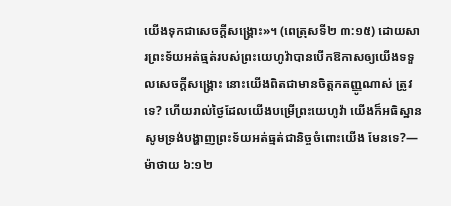យើងទុកជាសេចក្ដីសង្គ្រោះ»។ (ពេត្រុសទី២ ៣:១៥) ដោយសារព្រះទ័យអត់ធ្មត់របស់ព្រះយេហូវ៉ាបានបើកឱកាសឲ្យយើងទទួលសេចក្ដីសង្គ្រោះ នោះយើងពិតជាមានចិត្តកតញ្ញូណាស់ ត្រូវទេ? ហើយរាល់ថ្ងៃដែលយើងបម្រើព្រះយេហូវ៉ា យើងក៏អធិស្ឋានសូមទ្រង់បង្ហាញព្រះទ័យអត់ធ្មត់ជានិច្ចចំពោះយើង មែនទេ?—ម៉ាថាយ ៦:១២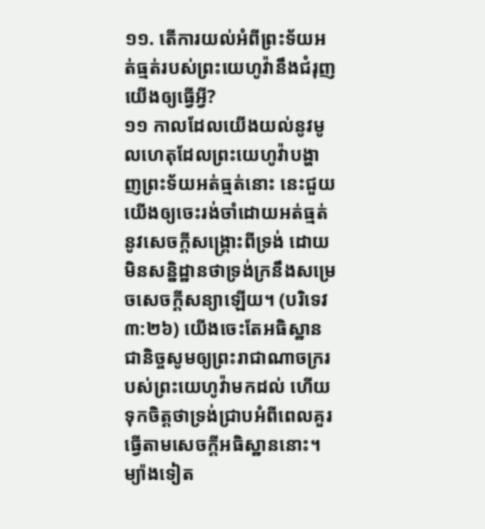១១. តើការយល់អំពីព្រះទ័យអត់ធ្មត់របស់ព្រះយេហូវ៉ានឹងជំរុញយើងឲ្យធ្វើអ្វី?
១១ កាលដែលយើងយល់នូវមូលហេតុដែលព្រះយេហូវ៉ាបង្ហាញព្រះទ័យអត់ធ្មត់នោះ នេះជួយយើងឲ្យចេះរង់ចាំដោយអត់ធ្មត់នូវសេចក្ដីសង្គ្រោះពីទ្រង់ ដោយមិនសន្និដ្ឋានថាទ្រង់ក្រនឹងសម្រេចសេចក្ដីសន្យាឡើយ។ (បរិទេវ ៣:២៦) យើងចេះតែអធិស្ឋានជានិច្ចសូមឲ្យព្រះរាជាណាចក្ររបស់ព្រះយេហូវ៉ាមកដល់ ហើយទុកចិត្តថាទ្រង់ជ្រាបអំពីពេលគួរធ្វើតាមសេចក្ដីអធិស្ឋាននោះ។ ម្យ៉ាងទៀត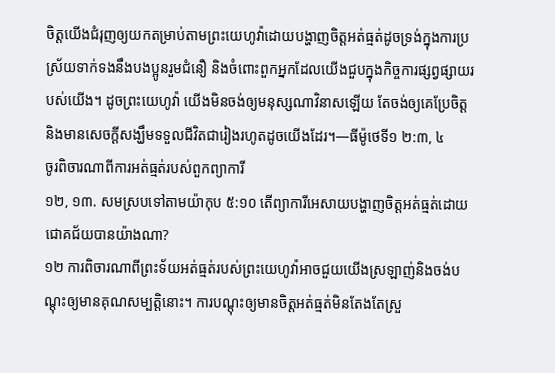ចិត្តយើងជំរុញឲ្យយកតម្រាប់តាមព្រះយេហូវ៉ាដោយបង្ហាញចិត្តអត់ធ្មត់ដូចទ្រង់ក្នុងការប្រស្រ័យទាក់ទងនឹងបងប្អូនរួមជំនឿ និងចំពោះពួកអ្នកដែលយើងជួបក្នុងកិច្ចការផ្សព្វផ្សាយរបស់យើង។ ដូចព្រះយេហូវ៉ា យើងមិនចង់ឲ្យមនុស្សណាវិនាសឡើយ តែចង់ឲ្យគេប្រែចិត្តនិងមានសេចក្ដីសង្ឃឹមទទួលជីវិតជារៀងរហូតដូចយើងដែរ។—ធីម៉ូថេទី១ ២:៣, ៤
ចូរពិចារណាពីការអត់ធ្មត់របស់ពួកព្យាការី
១២, ១៣. សមស្របទៅតាមយ៉ាកុប ៥:១០ តើព្យាការីអេសាយបង្ហាញចិត្តអត់ធ្មត់ដោយជោគជ័យបានយ៉ាងណា?
១២ ការពិចារណាពីព្រះទ័យអត់ធ្មត់របស់ព្រះយេហូវ៉ាអាចជួយយើងស្រឡាញ់និងចង់បណ្ដុះឲ្យមានគុណសម្បត្ដិនោះ។ ការបណ្ដុះឲ្យមានចិត្តអត់ធ្មត់មិនតែងតែស្រួ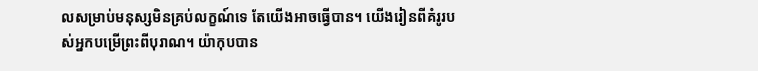លសម្រាប់មនុស្សមិនគ្រប់លក្ខណ៍ទេ តែយើងអាចធ្វើបាន។ យើងរៀនពីគំរូរបស់អ្នកបម្រើព្រះពីបុរាណ។ យ៉ាកុបបាន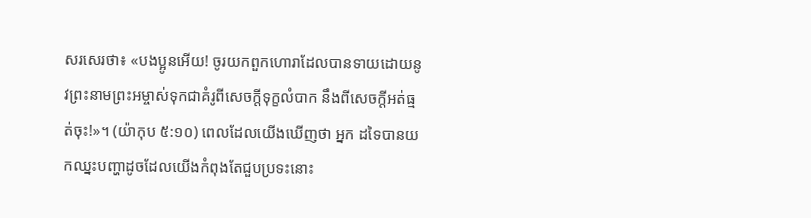សរសេរថា៖ «បងប្អូនអើយ! ចូរយកពួកហោរាដែលបានទាយដោយនូវព្រះនាមព្រះអម្ចាស់ទុកជាគំរូពីសេចក្ដីទុក្ខលំបាក នឹងពីសេចក្ដីអត់ធ្មត់ចុះ!»។ (យ៉ាកុប ៥:១០) ពេលដែលយើងឃើញថា អ្នក ដទៃបានយកឈ្នះបញ្ហាដូចដែលយើងកំពុងតែជួបប្រទះនោះ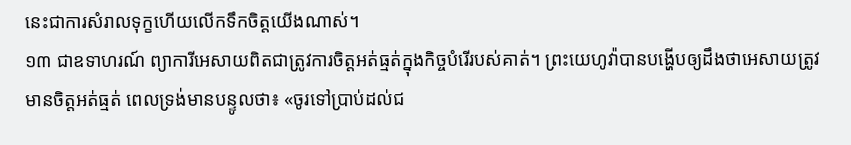នេះជាការសំរាលទុក្ខហើយលើកទឹកចិត្តយើងណាស់។
១៣ ជាឧទាហរណ៍ ព្យាការីអេសាយពិតជាត្រូវការចិត្តអត់ធ្មត់ក្នុងកិច្ចបំរើរបស់គាត់។ ព្រះយេហូវ៉ាបានបង្ហើបឲ្យដឹងថាអេសាយត្រូវមានចិត្តអត់ធ្មត់ ពេលទ្រង់មានបន្ទូលថា៖ «ចូរទៅប្រាប់ដល់ជ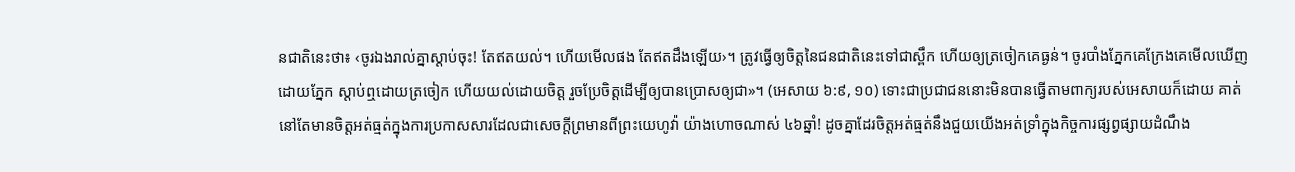នជាតិនេះថា៖ ‹ចូរឯងរាល់គ្នាស្ដាប់ចុះ! តែឥតយល់។ ហើយមើលផង តែឥតដឹងឡើយ›។ ត្រូវធ្វើឲ្យចិត្តនៃជនជាតិនេះទៅជាស្ពឹក ហើយឲ្យត្រចៀកគេធ្ងន់។ ចូរបាំងភ្នែកគេក្រែងគេមើលឃើញដោយភ្នែក ស្ដាប់ឮដោយត្រចៀក ហើយយល់ដោយចិត្ត រួចប្រែចិត្តដើម្បីឲ្យបានប្រោសឲ្យជា»។ (អេសាយ ៦:៩, ១០) ទោះជាប្រជាជននោះមិនបានធ្វើតាមពាក្យរបស់អេសាយក៏ដោយ គាត់នៅតែមានចិត្តអត់ធ្មត់ក្នុងការប្រកាសសារដែលជាសេចក្ដីព្រមានពីព្រះយេហូវ៉ា យ៉ាងហោចណាស់ ៤៦ឆ្នាំ! ដូចគ្នាដែរចិត្តអត់ធ្មត់នឹងជួយយើងអត់ទ្រាំក្នុងកិច្ចការផ្សព្វផ្សាយដំណឹង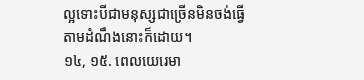ល្អទោះបីជាមនុស្សជាច្រើនមិនចង់ធ្វើតាមដំណឹងនោះក៏ដោយ។
១៤, ១៥. ពេលយេរេមា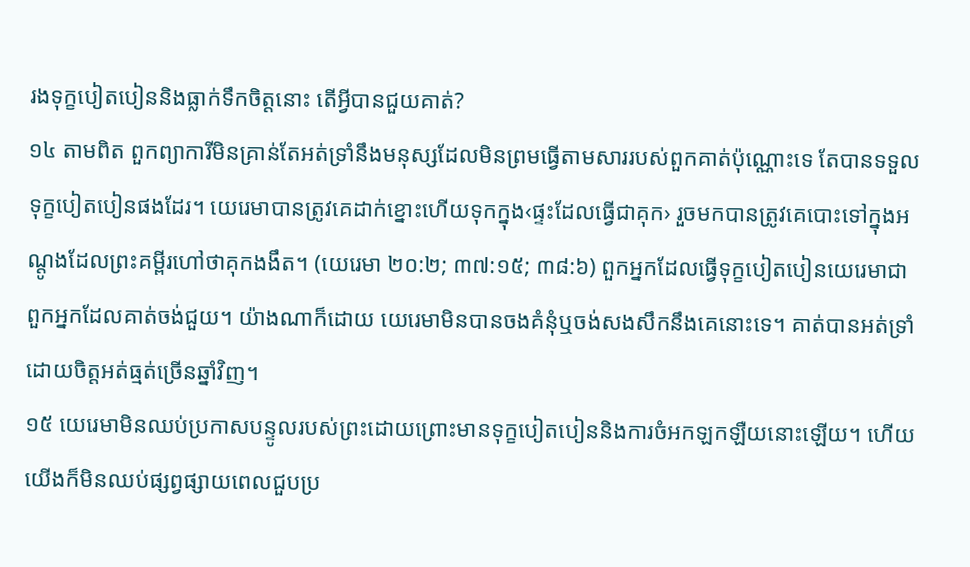រងទុក្ខបៀតបៀននិងធ្លាក់ទឹកចិត្តនោះ តើអ្វីបានជួយគាត់?
១៤ តាមពិត ពួកព្យាការីមិនគ្រាន់តែអត់ទ្រាំនឹងមនុស្សដែលមិនព្រមធ្វើតាមសាររបស់ពួកគាត់ប៉ុណ្ណោះទេ តែបានទទួលទុក្ខបៀតបៀនផងដែរ។ យេរេមាបានត្រូវគេដាក់ខ្នោះហើយទុកក្នុង‹ផ្ទះដែលធ្វើជាគុក› រួចមកបានត្រូវគេបោះទៅក្នុងអណ្ដូងដែលព្រះគម្ពីរហៅថាគុកងងឹត។ (យេរេមា ២០:២; ៣៧:១៥; ៣៨:៦) ពួកអ្នកដែលធ្វើទុក្ខបៀតបៀនយេរេមាជាពួកអ្នកដែលគាត់ចង់ជួយ។ យ៉ាងណាក៏ដោយ យេរេមាមិនបានចងគំនុំឬចង់សងសឹកនឹងគេនោះទេ។ គាត់បានអត់ទ្រាំដោយចិត្តអត់ធ្មត់ច្រើនឆ្នាំវិញ។
១៥ យេរេមាមិនឈប់ប្រកាសបន្ទូលរបស់ព្រះដោយព្រោះមានទុក្ខបៀតបៀននិងការចំអកឡកឡឺយនោះឡើយ។ ហើយយើងក៏មិនឈប់ផ្សព្វផ្សាយពេលជួបប្រ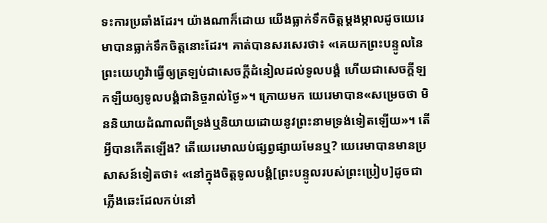ទះការប្រឆាំងដែរ។ យ៉ាងណាក៏ដោយ យើងធ្លាក់ទឹកចិត្តម្ដងម្កាលដូចយេរេមាបានធ្លាក់ទឹកចិត្តនោះដែរ។ គាត់បានសរសេរថា៖ «គេយកព្រះបន្ទូលនៃព្រះយេហូវ៉ាធ្វើឲ្យត្រឡប់ជាសេចក្ដីដំនៀលដល់ទូលបង្គំ ហើយជាសេចក្ដីឡកឡឺយឲ្យទូលបង្គំជានិច្ចរាល់ថ្ងៃ»។ ក្រោយមក យេរេមាបាន«សម្រេចថា មិននិយាយដំណាលពីទ្រង់ឬនិយាយដោយនូវព្រះនាមទ្រង់ទៀតឡើយ»។ តើអ្វីបានកើតឡើង? តើយេរេមាឈប់ផ្សព្វផ្សាយមែនឬ? យេរេមាបានមានប្រសាសន៍ទៀតថា៖ «នៅក្នុងចិត្តទូលបង្គំ[ព្រះបន្ទូលរបស់ព្រះប្រៀប]ដូចជាភ្លើងឆេះដែលកប់នៅ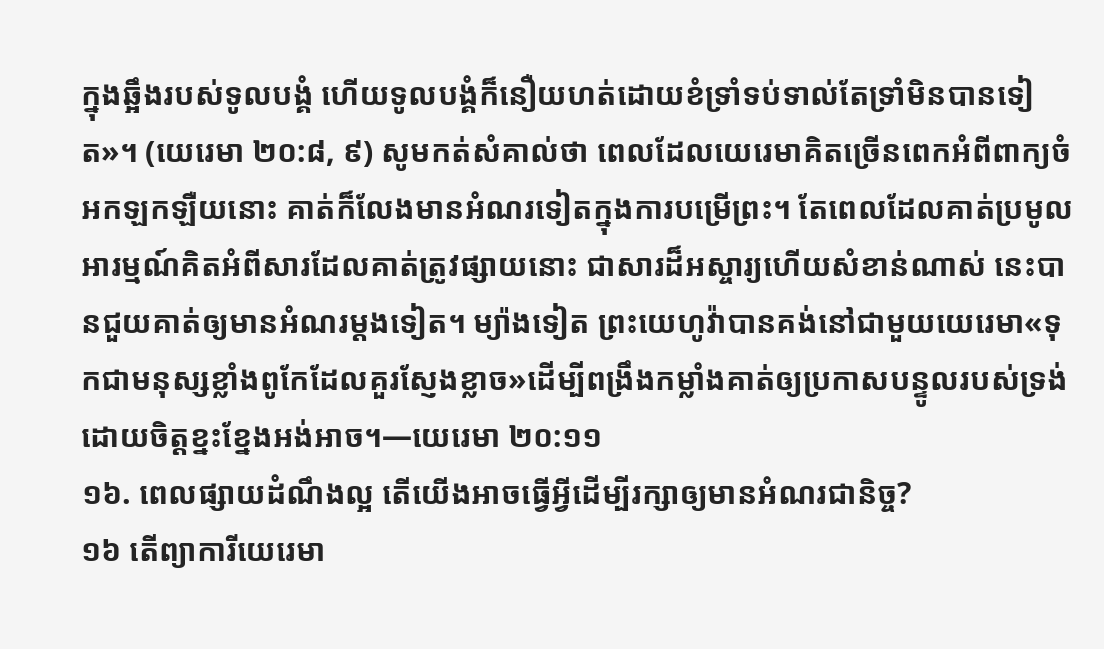ក្នុងឆ្អឹងរបស់ទូលបង្គំ ហើយទូលបង្គំក៏នឿយហត់ដោយខំទ្រាំទប់ទាល់តែទ្រាំមិនបានទៀត»។ (យេរេមា ២០:៨, ៩) សូមកត់សំគាល់ថា ពេលដែលយេរេមាគិតច្រើនពេកអំពីពាក្យចំអកឡកឡឺយនោះ គាត់ក៏លែងមានអំណរទៀតក្នុងការបម្រើព្រះ។ តែពេលដែលគាត់ប្រមូលអារម្មណ៍គិតអំពីសារដែលគាត់ត្រូវផ្សាយនោះ ជាសារដ៏អស្ចារ្យហើយសំខាន់ណាស់ នេះបានជួយគាត់ឲ្យមានអំណរម្ដងទៀត។ ម្យ៉ាងទៀត ព្រះយេហូវ៉ាបានគង់នៅជាមួយយេរេមា«ទុកជាមនុស្សខ្លាំងពូកែដែលគួរស្ញែងខ្លាច»ដើម្បីពង្រឹងកម្លាំងគាត់ឲ្យប្រកាសបន្ទូលរបស់ទ្រង់ដោយចិត្តខ្នះខ្នែងអង់អាច។—យេរេមា ២០:១១
១៦. ពេលផ្សាយដំណឹងល្អ តើយើងអាចធ្វើអ្វីដើម្បីរក្សាឲ្យមានអំណរជានិច្ច?
១៦ តើព្យាការីយេរេមា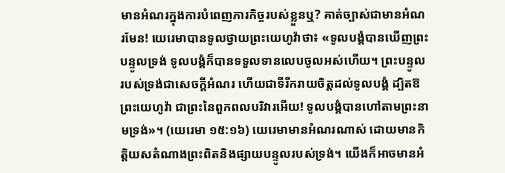មានអំណរក្នុងការបំពេញភារកិច្ចរបស់ខ្លួនឬ? គាត់ច្បាស់ជាមានអំណរមែន! យេរេមាបានទូលថ្វាយព្រះយេហូវ៉ាថា៖ «ទូលបង្គំបានឃើញព្រះបន្ទូលទ្រង់ ទូលបង្គំក៏បានទទួលទានលេបចូលអស់ហើយ។ ព្រះបន្ទូលរបស់ទ្រង់ជាសេចក្ដីអំណរ ហើយជាទីរីករាយចិត្តដល់ទូលបង្គំ ដ្បិតឱព្រះយេហូវ៉ា ជាព្រះនៃពួកពលបរិវារអើយ! ទូលបង្គំបានហៅតាមព្រះនាមទ្រង់»។ (យេរេមា ១៥:១៦) យេរេមាមានអំណរណាស់ ដោយមានកិត្ដិយសតំណាងព្រះពិតនិងផ្សាយបន្ទូលរបស់ទ្រង់។ យើងក៏អាចមានអំ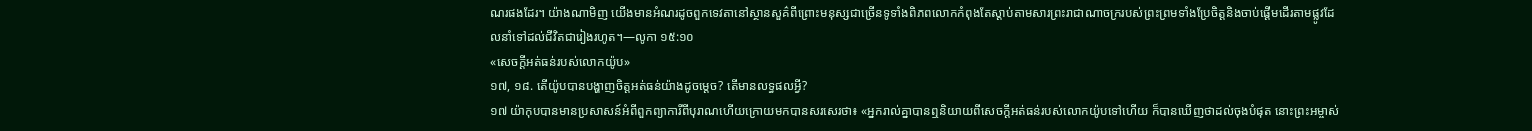ណរផងដែរ។ យ៉ាងណាមិញ យើងមានអំណរដូចពួកទេវតានៅស្ថានសួគ៌ពីព្រោះមនុស្សជាច្រើនទូទាំងពិភពលោកកំពុងតែស្ដាប់តាមសារព្រះរាជាណាចក្ររបស់ព្រះព្រមទាំងប្រែចិត្តនិងចាប់ផ្ដើមដើរតាមផ្លូវដែលនាំទៅដល់ជីវិតជារៀងរហូត។—លូកា ១៥:១០
«សេចក្ដីអត់ធន់របស់លោកយ៉ូប»
១៧, ១៨. តើយ៉ូបបានបង្ហាញចិត្តអត់ធន់យ៉ាងដូចម្ដេច? តើមានលទ្ធផលអ្វី?
១៧ យ៉ាកុបបានមានប្រសាសន៍អំពីពួកព្យាការីពីបុរាណហើយក្រោយមកបានសរសេរថា៖ «អ្នករាល់គ្នាបានឮនិយាយពីសេចក្ដីអត់ធន់របស់លោកយ៉ូបទៅហើយ ក៏បានឃើញថាដល់ចុងបំផុត នោះព្រះអម្ចាស់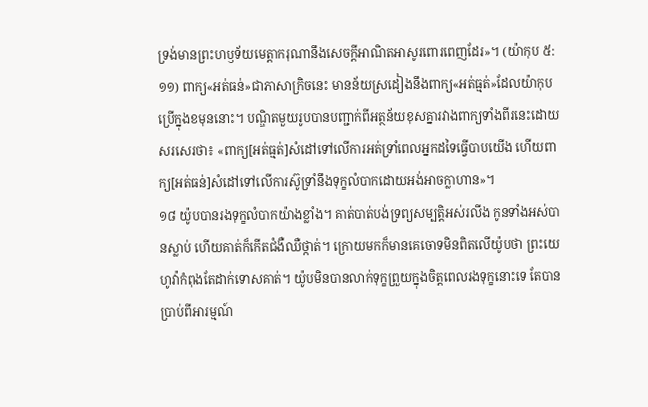ទ្រង់មានព្រះហឫទ័យមេត្ដាករុណានឹងសេចក្ដីអាណិតអាសូរពោរពេញដែរ»។ (យ៉ាកុប ៥:១១) ពាក្យ«អត់ធន់»ជាភាសាក្រិចនេះ មានន័យស្រដៀងនឹងពាក្យ«អត់ធ្មត់»ដែលយ៉ាកុបប្រើក្នុងខមុននោះ។ បណ្ឌិតមួយរូបបានបញ្ជាក់ពីអត្ថន័យខុសគ្នារវាងពាក្យទាំងពីរនេះដោយសរសេរថា៖ «ពាក្យ[អត់ធ្មត់]សំដៅទៅលើការអត់ទ្រាំពេលអ្នកដទៃធ្វើបាបយើង ហើយពាក្យ[អត់ធន់]សំដៅទៅលើការស៊ូទ្រាំនឹងទុក្ខលំបាកដោយអង់អាចក្លាហាន»។
១៨ យ៉ូបបានរងទុក្ខលំបាកយ៉ាងខ្លាំង។ គាត់បាត់បង់ទ្រព្យសម្បត្ដិអស់រលីង កូនទាំងអស់បានស្លាប់ ហើយគាត់ក៏កើតជំងឺឈឺថ្កាត់។ ក្រោយមកក៏មានគេចោទមិនពិតលើយ៉ូបថា ព្រះយេហូវ៉ាកំពុងតែដាក់ទោសគាត់។ យ៉ូបមិនបានលាក់ទុក្ខព្រួយក្នុងចិត្តពេលរងទុក្ខនោះទេ តែបានប្រាប់ពីអារម្មណ៍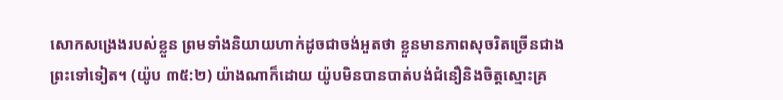សោកសង្រេងរបស់ខ្លួន ព្រមទាំងនិយាយហាក់ដូចជាចង់អួតថា ខ្លួនមានភាពសុចរិតច្រើនជាងព្រះទៅទៀត។ (យ៉ូប ៣៥:២) យ៉ាងណាក៏ដោយ យ៉ូបមិនបានបាត់បង់ជំនឿនិងចិត្តស្មោះគ្រ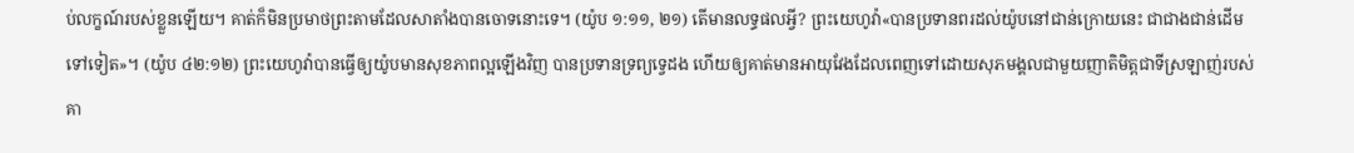ប់លក្ខណ៍របស់ខ្លួនឡើយ។ គាត់ក៏មិនប្រមាថព្រះតាមដែលសាតាំងបានចោទនោះទេ។ (យ៉ូប ១:១១, ២១) តើមានលទ្ធផលអ្វី? ព្រះយេហូវ៉ា«បានប្រទានពរដល់យ៉ូបនៅជាន់ក្រោយនេះ ជាជាងជាន់ដើមទៅទៀត»។ (យ៉ូប ៤២:១២) ព្រះយេហូវ៉ាបានធ្វើឲ្យយ៉ូបមានសុខភាពល្អឡើងវិញ បានប្រទានទ្រព្យទ្វេដង ហើយឲ្យគាត់មានអាយុវែងដែលពេញទៅដោយសុភមង្គលជាមួយញាតិមិត្តជាទីស្រឡាញ់របស់គា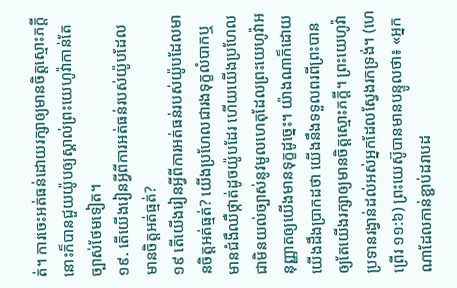ត់។ ការចេះអត់ធន់ដោយរក្សាឲ្យមានចិត្តស្មោះភក្ដីនោះក៏បានជួយយ៉ូបឲ្យស្គាល់ព្រះយេហូវ៉ាកាន់តែច្បាស់ថែមទៀត។
១៩. តើយើងរៀនអ្វីពីការអត់ធន់របស់យ៉ូបដែលមានចិត្តអត់ធ្មត់?
១៩ តើយើងរៀនអ្វីពីការអត់ធន់របស់យ៉ូបដែលមានចិត្តអត់ធ្មត់? យើងប្រហែលជារងទុក្ខលំបាកឬមានជំងឺឈឺថ្កាត់ដូចយ៉ូបដែរ ហើយយើងប្រហែលជាមិនយល់ច្បាស់នូវមូលហេតុដែលព្រះយេហូវ៉ាអនុញ្ញាតឲ្យយើងមានទុក្ខដូច្នេះ។ យ៉ាងណាក៏ដោយ យើងដឹងប្រាកដថា យើងនឹងទទួលពរពីព្រះបាន ឲ្យតែយើងរក្សាឲ្យមានចិត្តស្មោះភក្ដី។ ព្រះយេហូវ៉ាប្រទានរង្វាន់ដល់អស់អ្នកដែលស្វែងរកទ្រង់។ (ហេព្រើរ ១១:៦) ព្រះយេស៊ូបានមានបន្ទូលថា៖ «អ្នកណាដែលកាន់ខ្ជាប់ដរាបដ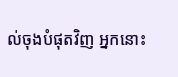ល់ចុងបំផុតវិញ អ្នកនោះ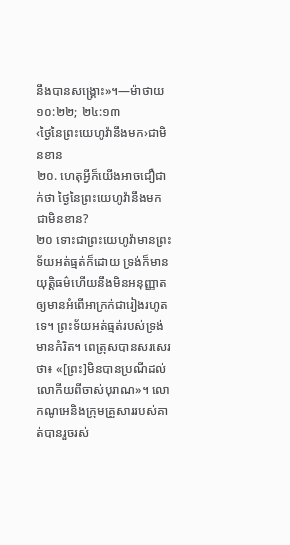នឹងបានសង្គ្រោះ»។—ម៉ាថាយ ១០:២២; ២៤:១៣
‹ថ្ងៃនៃព្រះយេហូវ៉ានឹងមក›ជាមិនខាន
២០. ហេតុអ្វីក៏យើងអាចជឿជាក់ថា ថ្ងៃនៃព្រះយេហូវ៉ានឹងមកជាមិនខាន?
២០ ទោះជាព្រះយេហូវ៉ាមានព្រះទ័យអត់ធ្មត់ក៏ដោយ ទ្រង់ក៏មានយុត្ដិធម៌ហើយនឹងមិនអនុញ្ញាតឲ្យមានអំពើអាក្រក់ជារៀងរហូតទេ។ ព្រះទ័យអត់ធ្មត់របស់ទ្រង់មានកំរិត។ ពេត្រុសបានសរសេរថា៖ «[ព្រះ]មិនបានប្រណីដល់លោកីយពីចាស់បុរាណ»។ លោកណូអេនិងក្រុមគ្រួសាររបស់គាត់បានរួចរស់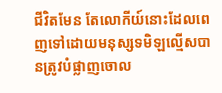ជីវិតមែន តែលោកីយ៍នោះដែលពេញទៅដោយមនុស្សទមិឡល្មើសបានត្រូវបំផ្លាញចោល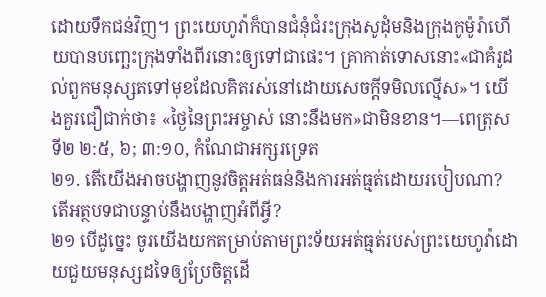ដោយទឹកជន់វិញ។ ព្រះយេហូវ៉ាក៏បានជំនុំជំរះក្រុងសូដុំមនិងក្រុងកូម៉ូរ៉ាហើយបានបញ្ឆេះក្រុងទាំងពីរនោះឲ្យទៅជាផេះ។ គ្រាកាត់ទោសនោះ«ជាគំរូដល់ពួកមនុស្សតទៅមុខដែលគិតរស់នៅដោយសេចក្ដីទមិលល្មើស»។ យើងគួរជឿជាក់ថា៖ «ថ្ងៃនៃព្រះអម្ចាស់ នោះនឹងមក»ជាមិនខាន។—ពេត្រុសទី២ ២:៥, ៦; ៣:១០, កំណែជាអក្សរទ្រេត
២១. តើយើងអាចបង្ហាញនូវចិត្តអត់ធន់និងការអត់ធ្មត់ដោយរបៀបណា? តើអត្ថបទជាបន្ទាប់នឹងបង្ហាញអំពីអ្វី?
២១ បើដូច្នេះ ចូរយើងយកតម្រាប់តាមព្រះទ័យអត់ធ្មត់របស់ព្រះយេហូវ៉ាដោយជួយមនុស្សដទៃឲ្យប្រែចិត្តដើ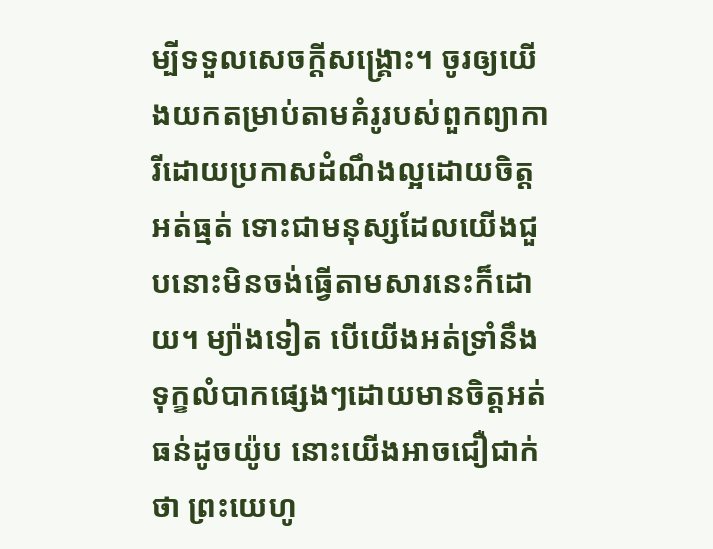ម្បីទទួលសេចក្ដីសង្គ្រោះ។ ចូរឲ្យយើងយកតម្រាប់តាមគំរូរបស់ពួកព្យាការីដោយប្រកាសដំណឹងល្អដោយចិត្តអត់ធ្មត់ ទោះជាមនុស្សដែលយើងជួបនោះមិនចង់ធ្វើតាមសារនេះក៏ដោយ។ ម្យ៉ាងទៀត បើយើងអត់ទ្រាំនឹងទុក្ខលំបាកផ្សេងៗដោយមានចិត្តអត់ធន់ដូចយ៉ូប នោះយើងអាចជឿជាក់ថា ព្រះយេហូ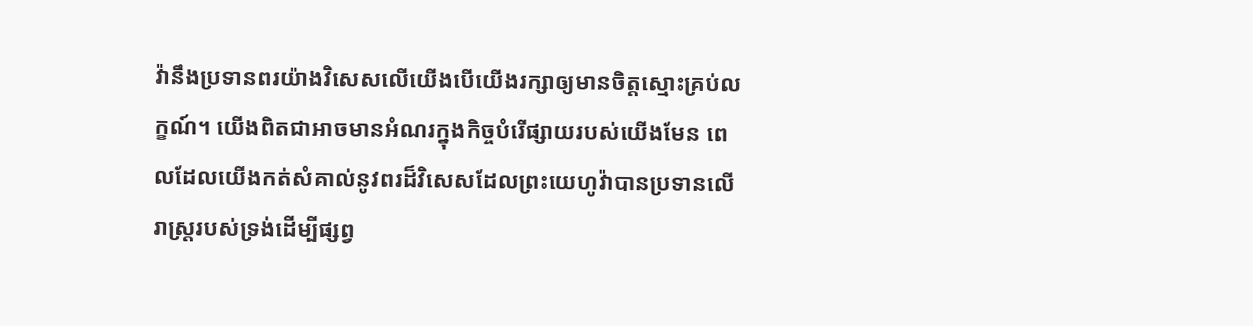វ៉ានឹងប្រទានពរយ៉ាងវិសេសលើយើងបើយើងរក្សាឲ្យមានចិត្តស្មោះគ្រប់លក្ខណ៍។ យើងពិតជាអាចមានអំណរក្នុងកិច្ចបំរើផ្សាយរបស់យើងមែន ពេលដែលយើងកត់សំគាល់នូវពរដ៏វិសេសដែលព្រះយេហូវ៉ាបានប្រទានលើរាស្ត្ររបស់ទ្រង់ដើម្បីផ្សព្វ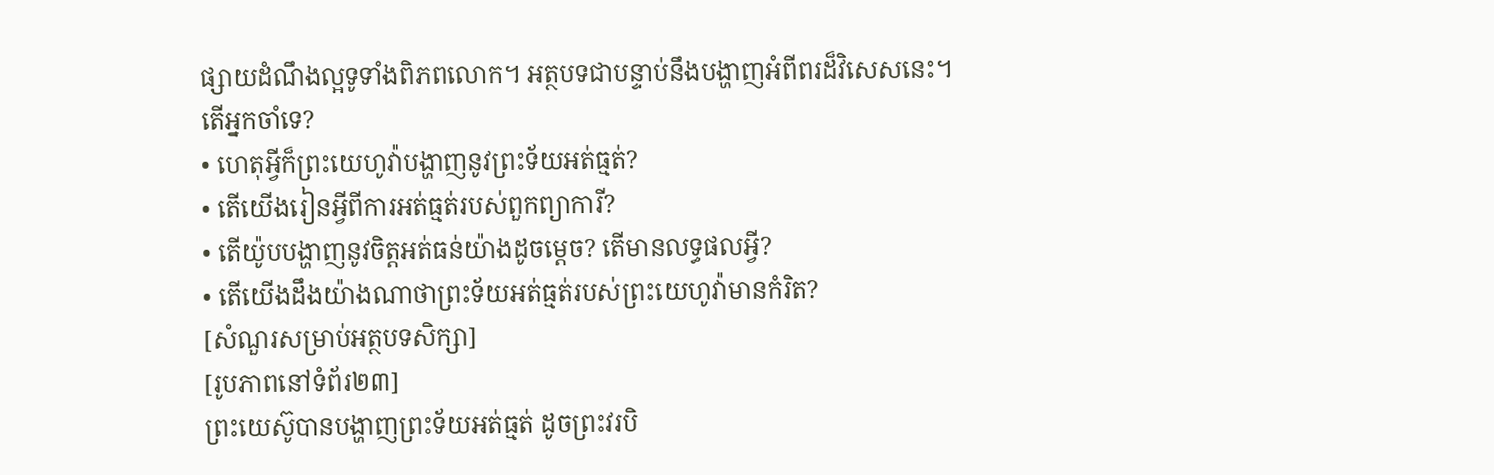ផ្សាយដំណឹងល្អទូទាំងពិភពលោក។ អត្ថបទជាបន្ទាប់នឹងបង្ហាញអំពីពរដ៏វិសេសនេះ។
តើអ្នកចាំទេ?
• ហេតុអ្វីក៏ព្រះយេហូវ៉ាបង្ហាញនូវព្រះទ័យអត់ធ្មត់?
• តើយើងរៀនអ្វីពីការអត់ធ្មត់របស់ពួកព្យាការី?
• តើយ៉ូបបង្ហាញនូវចិត្តអត់ធន់យ៉ាងដូចម្ដេច? តើមានលទ្ធផលអ្វី?
• តើយើងដឹងយ៉ាងណាថាព្រះទ័យអត់ធ្មត់របស់ព្រះយេហូវ៉ាមានកំរិត?
[សំណួរសម្រាប់អត្ថបទសិក្សា]
[រូបភាពនៅទំព័រ២៣]
ព្រះយេស៊ូបានបង្ហាញព្រះទ័យអត់ធ្មត់ ដូចព្រះវរបិ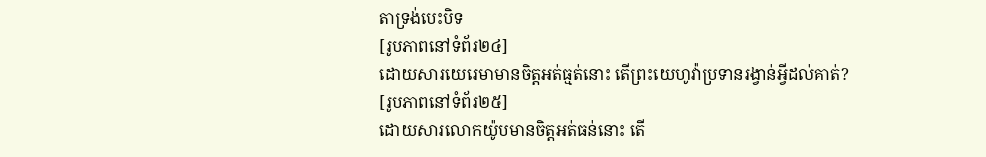តាទ្រង់បេះបិទ
[រូបភាពនៅទំព័រ២៤]
ដោយសារយេរេមាមានចិត្តអត់ធ្មត់នោះ តើព្រះយេហូវ៉ាប្រទានរង្វាន់អ្វីដល់គាត់?
[រូបភាពនៅទំព័រ២៥]
ដោយសារលោកយ៉ូបមានចិត្តអត់ធន់នោះ តើ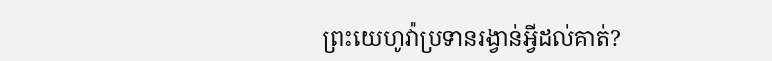ព្រះយេហូវ៉ាប្រទានរង្វាន់អ្វីដល់គាត់?